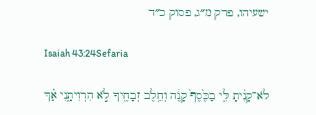ישעיהו, פרק מ״ג, פסוק כ״ד

Isaiah 43:24Sefaria

לֹא־קָנִ֨יתָ לִּ֤י בַכֶּ֙סֶף֙ קָנֶ֔ה וְחֵ֥לֶב זְבָחֶ֖יךָ לֹ֣א הִרְוִיתָ֑נִי אַ֗ךְ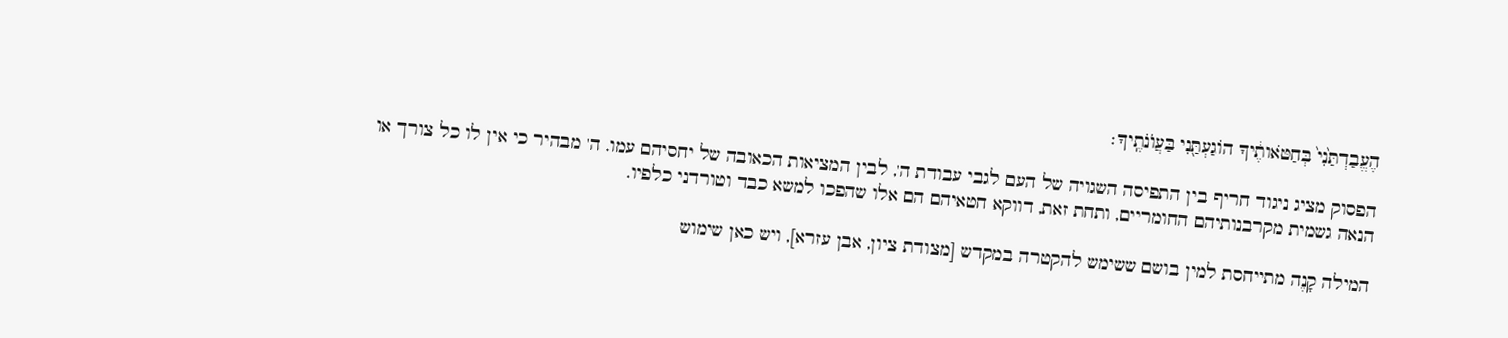הֶעֱבַדְתַּ֙נִי֙ בְּחַטֹּאותֶ֔יךָ הוֹגַעְתַּ֖נִי בַּעֲוֺנֹתֶֽיךָ׃

הפסוק מציג ניגוד חריף בין התפיסה השגויה של העם לגבי עבודת ה', לבין המציאות הכאובה של יחסיהם עמו. ה' מבהיר כי אין לו כל צורך או הנאה גשמית מקרבנותיהם החומריים, ותחת זאת, דווקא חטאיהם הם אלו שהפכו למשא כבד וטורדני כלפיו.

המילה קָנֶה מתייחסת למין בושם ששימש להקטרה במקדש [מצודת ציון, אבן עזרא], ויש כאן שימוש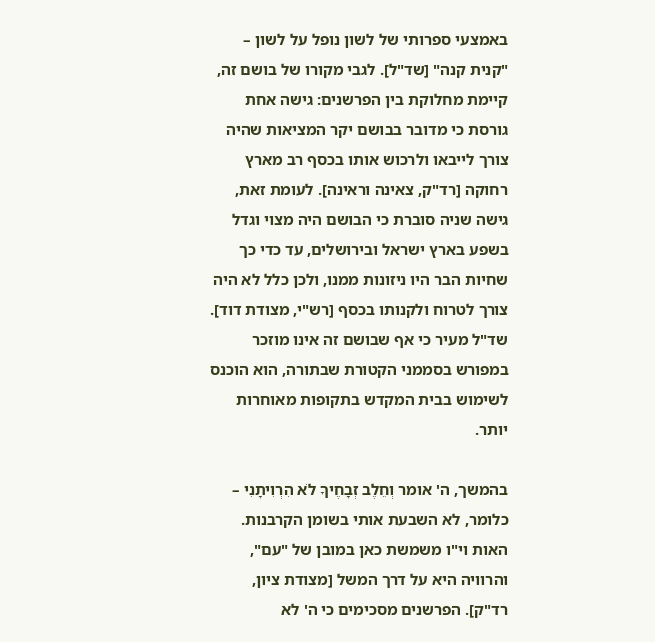באמצעי ספרותי של לשון נופל על לשון – "קנית קנה" [שד"ל]. לגבי מקורו של בושם זה, קיימת מחלוקת בין הפרשנים: גישה אחת גורסת כי מדובר בבושם יקר המציאות שהיה צורך לייבאו ולרכוש אותו בכסף רב מארץ רחוקה [רד"ק, צאינה וראינה]. לעומת זאת, גישה שניה סוברת כי הבושם היה מצוי וגדל בשפע בארץ ישראל ובירושלים, עד כדי כך שחיות הבר היו ניזונות ממנו, ולכן כלל לא היה צורך לטרוח ולקנותו בכסף [רש"י, מצודת דוד]. שד"ל מעיר כי אף שבושם זה אינו מוזכר במפורש בסממני הקטורת שבתורה, הוא הוכנס לשימוש בבית המקדש בתקופות מאוחרות יותר.

בהמשך, ה' אומר וְחֵלֶב זְבָחֶיךָ לֹא הִרְוִיתָנִי – כלומר, לא השבעת אותי בשומן הקרבנות. האות וי"ו משמשת כאן במובן של "עם", והרוויה היא על דרך המשל [מצודת ציון, רד"ק]. הפרשנים מסכימים כי ה' לא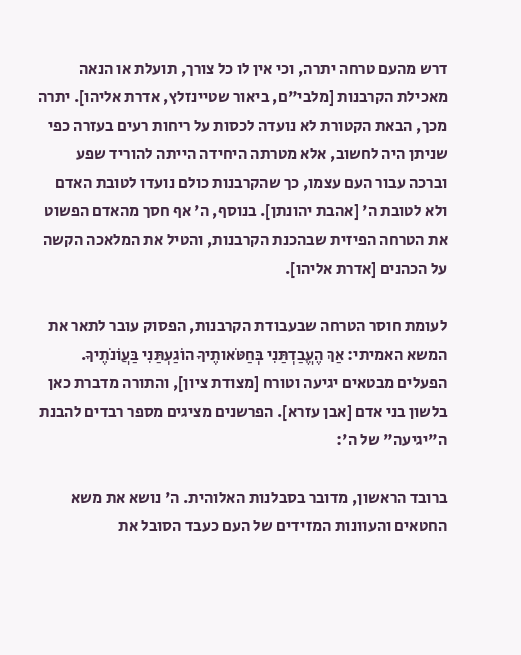דרש מהעם טרחה יתרה, וכי אין לו כל צורך, תועלת או הנאה מאכילת הקרבנות [מלבי"ם, ביאור שטיינזלץ, אדרת אליהו]. יתרה מכך, הבאת הקטורת לא נועדה לכסות על ריחות רעים בעזרה כפי שניתן היה לחשוב, אלא מטרתה היחידה הייתה להוריד שפע וברכה עבור העם עצמו, כך שהקרבנות כולם נועדו לטובת האדם ולא לטובת ה' [אהבת יהונתן]. בנוסף, ה' אף חסך מהאדם הפשוט את הטרחה הפיזית שבהכנת הקרבנות, והטיל את המלאכה הקשה על הכהנים [אדרת אליהו].

לעומת חוסר הטרחה שבעבודת הקרבנות, הפסוק עובר לתאר את המשא האמיתי: אַךְ הֶעֱבַדְתַּנִי בְּחַטֹּאותֶיךָ הוֹגַעְתַּנִי בַּעֲוֺנֹתֶיךָ. הפעלים מבטאים יגיעה וטורח [מצודת ציון], והתורה מדברת כאן בלשון בני אדם [אבן עזרא]. הפרשנים מציגים מספר רבדים להבנת ה"יגיעה" של ה':

ברובד הראשון, מדובר בסבלנות האלוהית. ה' נושא את משא החטאים והעוונות המזידים של העם כעבד הסובל את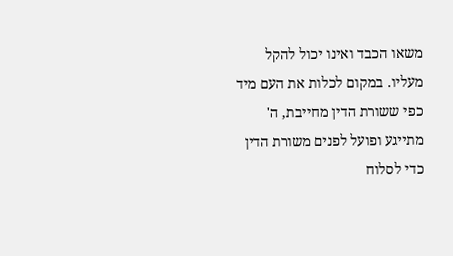משאו הכבד ואינו יכול להקל מעליו. במקום לכלות את העם מיד כפי ששורת הדין מחייבת, ה' מתייגע ופועל לפנים משורת הדין כדי לסלוח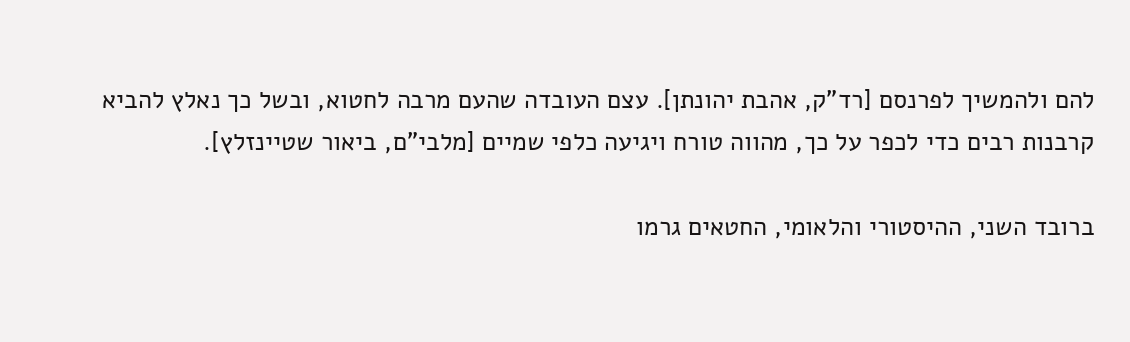להם ולהמשיך לפרנסם [רד"ק, אהבת יהונתן]. עצם העובדה שהעם מרבה לחטוא, ובשל כך נאלץ להביא קרבנות רבים כדי לכפר על כך, מהווה טורח ויגיעה כלפי שמיים [מלבי"ם, ביאור שטיינזלץ].

ברובד השני, ההיסטורי והלאומי, החטאים גרמו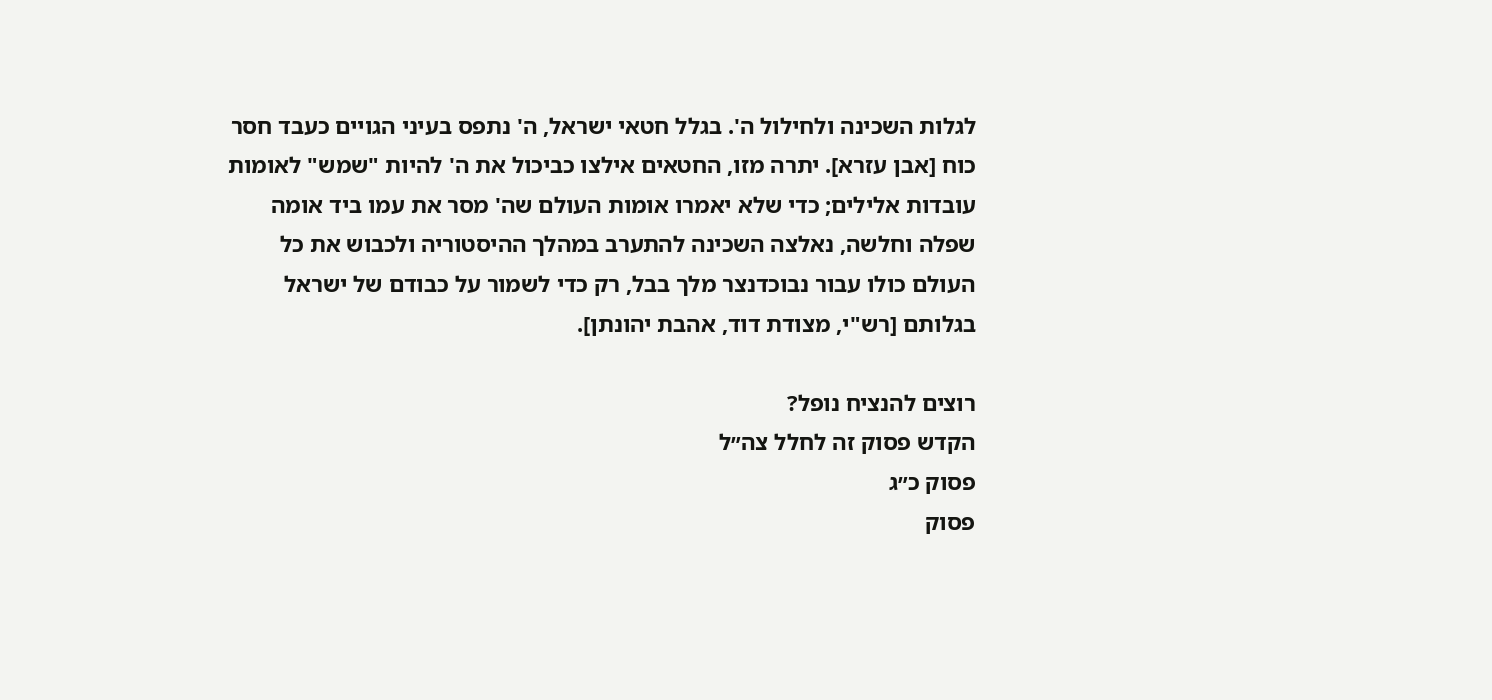לגלות השכינה ולחילול ה'. בגלל חטאי ישראל, ה' נתפס בעיני הגויים כעבד חסר כוח [אבן עזרא]. יתרה מזו, החטאים אילצו כביכול את ה' להיות "שמש" לאומות עובדות אלילים; כדי שלא יאמרו אומות העולם שה' מסר את עמו ביד אומה שפלה וחלשה, נאלצה השכינה להתערב במהלך ההיסטוריה ולכבוש את כל העולם כולו עבור נבוכדנצר מלך בבל, רק כדי לשמור על כבודם של ישראל בגלותם [רש"י, מצודת דוד, אהבת יהונתן].

רוצים להנציח נופל?
הקדש פסוק זה לחלל צה״ל
פסוק כ״ג
פסוק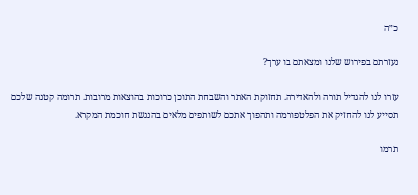כ״ה

נעזרתם בפירוש שלנו ומצאתם בו ערך?

עזרו לנו להגדיל תורה ולהאדירה. תחזוקת האתר והשבחת התוכן כרוכות בהוצאות מרובות. תרומה קטנה שלכם תסייע לנו להחזיק את הפלטפורמה ותהפוך אתכם לשותפים מלאים בהנגשת חוכמת המקרא.

תרמו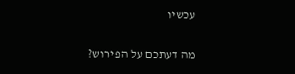עכשיו

מה דעתכם על הפירוש?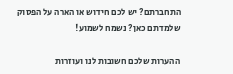התחברתם? יש לכם חידוש או הארה על הפסוק שלמדתם כאן? נשמח לשמוע!

ההערות שלכם חשובות לנו ועוזרות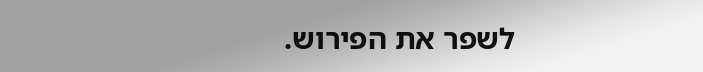לשפר את הפירוש.